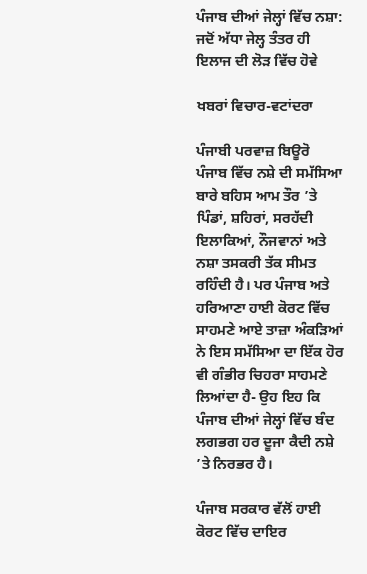ਪੰਜਾਬ ਦੀਆਂ ਜੇਲ੍ਹਾਂ ਵਿੱਚ ਨਸ਼ਾ: ਜਦੋਂ ਅੱਧਾ ਜੇਲ੍ਹ ਤੰਤਰ ਹੀ ਇਲਾਜ ਦੀ ਲੋੜ ਵਿੱਚ ਹੋਵੇ

ਖਬਰਾਂ ਵਿਚਾਰ-ਵਟਾਂਦਰਾ

ਪੰਜਾਬੀ ਪਰਵਾਜ਼ ਬਿਊਰੋ
ਪੰਜਾਬ ਵਿੱਚ ਨਸ਼ੇ ਦੀ ਸਮੱਸਿਆ ਬਾਰੇ ਬਹਿਸ ਆਮ ਤੌਰ ’ਤੇ ਪਿੰਡਾਂ, ਸ਼ਹਿਰਾਂ, ਸਰਹੱਦੀ ਇਲਾਕਿਆਂ, ਨੌਜਵਾਨਾਂ ਅਤੇ ਨਸ਼ਾ ਤਸਕਰੀ ਤੱਕ ਸੀਮਤ ਰਹਿੰਦੀ ਹੈ। ਪਰ ਪੰਜਾਬ ਅਤੇ ਹਰਿਆਣਾ ਹਾਈ ਕੋਰਟ ਵਿੱਚ ਸਾਹਮਣੇ ਆਏ ਤਾਜ਼ਾ ਅੰਕੜਿਆਂ ਨੇ ਇਸ ਸਮੱਸਿਆ ਦਾ ਇੱਕ ਹੋਰ ਵੀ ਗੰਭੀਰ ਚਿਹਰਾ ਸਾਹਮਣੇ ਲਿਆਂਦਾ ਹੈ- ਉਹ ਇਹ ਕਿ ਪੰਜਾਬ ਦੀਆਂ ਜੇਲ੍ਹਾਂ ਵਿੱਚ ਬੰਦ ਲਗਭਗ ਹਰ ਦੂਜਾ ਕੈਦੀ ਨਸ਼ੇ ’ਤੇ ਨਿਰਭਰ ਹੈ।

ਪੰਜਾਬ ਸਰਕਾਰ ਵੱਲੋਂ ਹਾਈ ਕੋਰਟ ਵਿੱਚ ਦਾਇਰ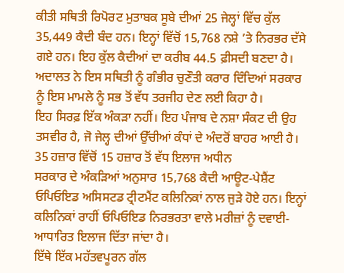ਕੀਤੀ ਸਥਿਤੀ ਰਿਪੋਰਟ ਮੁਤਾਬਕ ਸੂਬੇ ਦੀਆਂ 25 ਜੇਲ੍ਹਾਂ ਵਿੱਚ ਕੁੱਲ 35,449 ਕੈਦੀ ਬੰਦ ਹਨ। ਇਨ੍ਹਾਂ ਵਿੱਚੋਂ 15,768 ਨਸ਼ੇ ’ਤੇ ਨਿਰਭਰ ਦੱਸੇ ਗਏ ਹਨ। ਇਹ ਕੁੱਲ ਕੈਦੀਆਂ ਦਾ ਕਰੀਬ 44.5 ਫ਼ੀਸਦੀ ਬਣਦਾ ਹੈ। ਅਦਾਲਤ ਨੇ ਇਸ ਸਥਿਤੀ ਨੂੰ ਗੰਭੀਰ ਚੁਣੌਤੀ ਕਰਾਰ ਦਿੰਦਿਆਂ ਸਰਕਾਰ ਨੂੰ ਇਸ ਮਾਮਲੇ ਨੂੰ ਸਭ ਤੋਂ ਵੱਧ ਤਰਜੀਹ ਦੇਣ ਲਈ ਕਿਹਾ ਹੈ।
ਇਹ ਸਿਰਫ਼ ਇੱਕ ਅੰਕੜਾ ਨਹੀਂ। ਇਹ ਪੰਜਾਬ ਦੇ ਨਸ਼ਾ ਸੰਕਟ ਦੀ ਉਹ ਤਸਵੀਰ ਹੈ, ਜੋ ਜੇਲ੍ਹ ਦੀਆਂ ਉੱਚੀਆਂ ਕੰਧਾਂ ਦੇ ਅੰਦਰੋਂ ਬਾਹਰ ਆਈ ਹੈ।
35 ਹਜ਼ਾਰ ਵਿੱਚੋਂ 15 ਹਜ਼ਾਰ ਤੋਂ ਵੱਧ ਇਲਾਜ ਅਧੀਨ
ਸਰਕਾਰ ਦੇ ਅੰਕੜਿਆਂ ਅਨੁਸਾਰ 15,768 ਕੈਦੀ ਆਊਟ-ਪੇਸ਼ੈਂਟ ਓਪਿਓਇਡ ਅਸਿਸਟਡ ਟ੍ਰੀਟਮੈਂਟ ਕਲਿਨਿਕਾਂ ਨਾਲ ਜੁੜੇ ਹੋਏ ਹਨ। ਇਨ੍ਹਾਂ ਕਲਿਨਿਕਾਂ ਰਾਹੀਂ ਓਪਿਓਇਡ ਨਿਰਭਰਤਾ ਵਾਲੇ ਮਰੀਜ਼ਾਂ ਨੂੰ ਦਵਾਈ-ਆਧਾਰਿਤ ਇਲਾਜ ਦਿੱਤਾ ਜਾਂਦਾ ਹੈ।
ਇੱਥੇ ਇੱਕ ਮਹੱਤਵਪੂਰਨ ਗੱਲ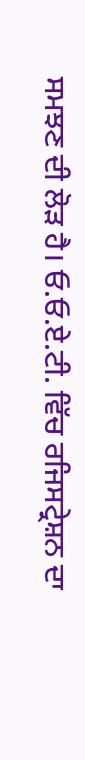ਸਮਝਣ ਦੀ ਲੋੜ ਹੈ। ਓ.ਓ.ਏ.ਟੀ. ਵਿੱਚ ਰਜਿਸਟ੍ਰੇਸ਼ਨ ਦਾ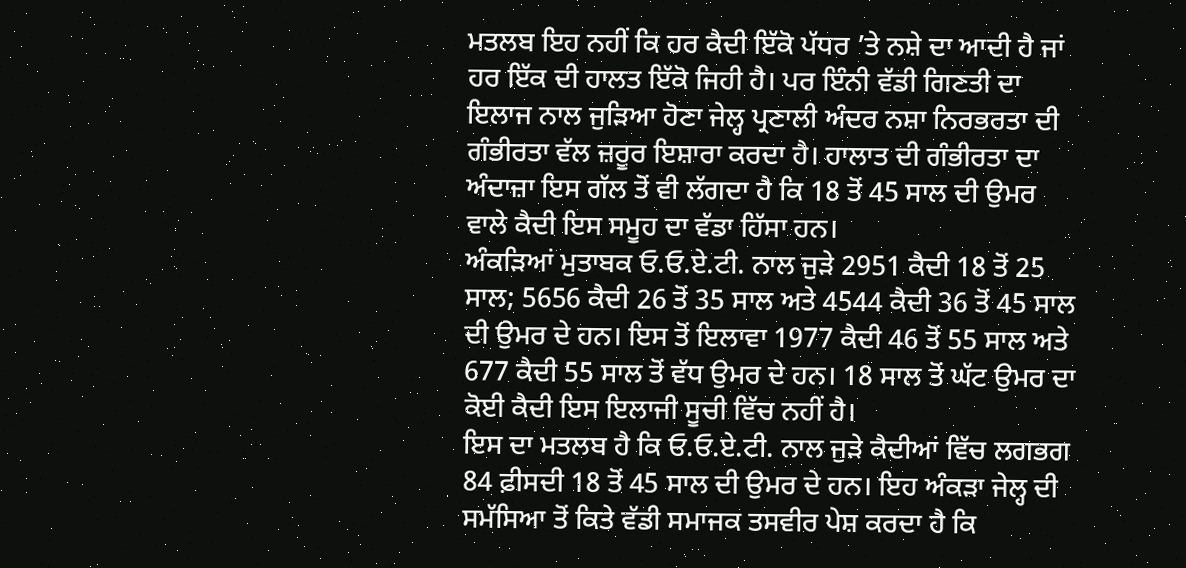ਮਤਲਬ ਇਹ ਨਹੀਂ ਕਿ ਹਰ ਕੈਦੀ ਇੱਕੋ ਪੱਧਰ ’ਤੇ ਨਸ਼ੇ ਦਾ ਆਦੀ ਹੈ ਜਾਂ ਹਰ ਇੱਕ ਦੀ ਹਾਲਤ ਇੱਕੋ ਜਿਹੀ ਹੈ। ਪਰ ਇੰਨੀ ਵੱਡੀ ਗਿਣਤੀ ਦਾ ਇਲਾਜ ਨਾਲ ਜੁੜਿਆ ਹੋਣਾ ਜੇਲ੍ਹ ਪ੍ਰਣਾਲੀ ਅੰਦਰ ਨਸ਼ਾ ਨਿਰਭਰਤਾ ਦੀ ਗੰਭੀਰਤਾ ਵੱਲ ਜ਼ਰੂਰ ਇਸ਼ਾਰਾ ਕਰਦਾ ਹੈ। ਹਾਲਾਤ ਦੀ ਗੰਭੀਰਤਾ ਦਾ ਅੰਦਾਜ਼ਾ ਇਸ ਗੱਲ ਤੋਂ ਵੀ ਲੱਗਦਾ ਹੈ ਕਿ 18 ਤੋਂ 45 ਸਾਲ ਦੀ ਉਮਰ ਵਾਲੇ ਕੈਦੀ ਇਸ ਸਮੂਹ ਦਾ ਵੱਡਾ ਹਿੱਸਾ ਹਨ।
ਅੰਕੜਿਆਂ ਮੁਤਾਬਕ ਓ.ਓ.ਏ.ਟੀ. ਨਾਲ ਜੁੜੇ 2951 ਕੈਦੀ 18 ਤੋਂ 25 ਸਾਲ; 5656 ਕੈਦੀ 26 ਤੋਂ 35 ਸਾਲ ਅਤੇ 4544 ਕੈਦੀ 36 ਤੋਂ 45 ਸਾਲ ਦੀ ਉਮਰ ਦੇ ਹਨ। ਇਸ ਤੋਂ ਇਲਾਵਾ 1977 ਕੈਦੀ 46 ਤੋਂ 55 ਸਾਲ ਅਤੇ 677 ਕੈਦੀ 55 ਸਾਲ ਤੋਂ ਵੱਧ ਉਮਰ ਦੇ ਹਨ। 18 ਸਾਲ ਤੋਂ ਘੱਟ ਉਮਰ ਦਾ ਕੋਈ ਕੈਦੀ ਇਸ ਇਲਾਜੀ ਸੂਚੀ ਵਿੱਚ ਨਹੀਂ ਹੈ।
ਇਸ ਦਾ ਮਤਲਬ ਹੈ ਕਿ ਓ.ਓ.ਏ.ਟੀ. ਨਾਲ ਜੁੜੇ ਕੈਦੀਆਂ ਵਿੱਚ ਲਗਭਗ 84 ਫ਼ੀਸਦੀ 18 ਤੋਂ 45 ਸਾਲ ਦੀ ਉਮਰ ਦੇ ਹਨ। ਇਹ ਅੰਕੜਾ ਜੇਲ੍ਹ ਦੀ ਸਮੱਸਿਆ ਤੋਂ ਕਿਤੇ ਵੱਡੀ ਸਮਾਜਕ ਤਸਵੀਰ ਪੇਸ਼ ਕਰਦਾ ਹੈ ਕਿ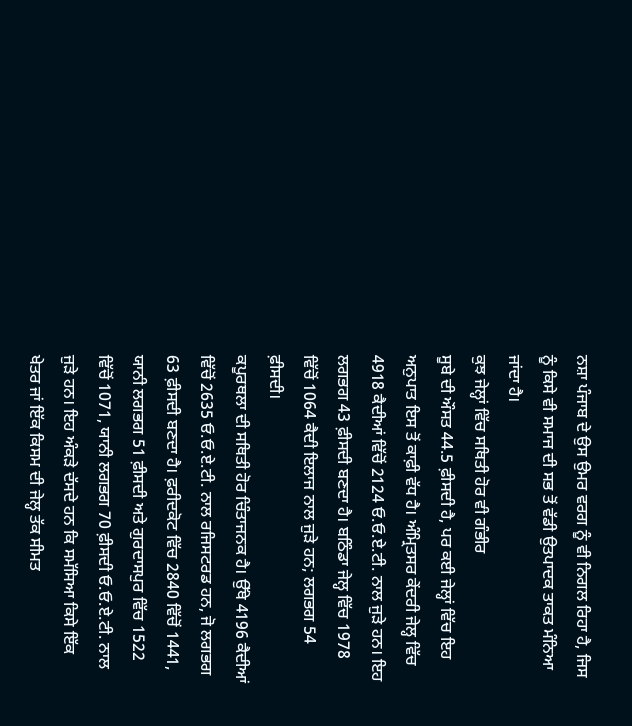ਨਸ਼ਾ ਪੰਜਾਬ ਦੇ ਉਸ ਉਮਰ ਵਰਗ ਨੂੰ ਵੀ ਨਿਗਲ ਰਿਹਾ ਹੈ, ਜਿਸ ਨੂੰ ਕਿਸੇ ਵੀ ਸਮਾਜ ਦੀ ਸਭ ਤੋਂ ਵੱਡੀ ਉਤਪਾਦਕ ਤਾਕਤ ਮੰਨਿਆ ਜਾਂਦਾ ਹੈ।
ਕੁਝ ਜੇਲ੍ਹਾਂ ਵਿੱਚ ਸਥਿਤੀ ਹੋਰ ਵੀ ਗੰਭੀਰ
ਸੂਬੇ ਦੀ ਔਸਤ 44.5 ਫ਼ੀਸਦੀ ਹੈ, ਪਰ ਕਈ ਜੇਲ੍ਹਾਂ ਵਿੱਚ ਇਹ ਅਨੁਪਾਤ ਇਸ ਤੋਂ ਕਾਫ਼ੀ ਵੱਧ ਹੈ। ਅੰਮ੍ਰਿਤਸਰ ਕੇਂਦਰੀ ਜੇਲ੍ਹ ਵਿੱਚ 4918 ਕੈਦੀਆਂ ਵਿੱਚੋਂ 2124 ਓ.ਓ.ਏ.ਟੀ. ਨਾਲ ਜੁੜੇ ਹਨ। ਇਹ ਲਗਭਗ 43 ਫ਼ੀਸਦੀ ਬਣਦਾ ਹੈ। ਬਠਿੰਡਾ ਜੇਲ੍ਹ ਵਿੱਚ 1978 ਵਿੱਚੋਂ 1064 ਕੈਦੀ ਇਲਾਜ ਨਾਲ ਜੁੜੇ ਹਨ; ਲਗਭਗ 54 ਫ਼ੀਸਦੀ।
ਕਪੂਰਥਲਾ ਦੀ ਸਥਿਤੀ ਹੋਰ ਚਿੰਤਾਜਨਕ ਹੈ। ਉੱਥੇ 4196 ਕੈਦੀਆਂ ਵਿੱਚੋਂ 2635 ਓ.ਓ.ਏ.ਟੀ. ਨਾਲ ਰਜਿਸਟਰਡ ਹਨ, ਜੋ ਲਗਭਗ 63 ਫ਼ੀਸਦੀ ਬਣਦਾ ਹੈ। ਫ਼ਰੀਦਕੋਟ ਵਿੱਚ 2840 ਵਿੱਚੋਂ 1441, ਯਾਨੀ ਲਗਭਗ 51 ਫ਼ੀਸਦੀ ਅਤੇ ਗੁਰਦਾਸਪੁਰ ਵਿੱਚ 1522 ਵਿੱਚੋਂ 1071, ਯਾਨੀ ਲਗਭਗ 70 ਫ਼ੀਸਦੀ ਓ.ਓ.ਏ.ਟੀ. ਨਾਲ ਜੁੜੇ ਹਨ। ਇਹ ਅੰਕੜੇ ਦੱਸਦੇ ਹਨ ਕਿ ਸਮੱਸਿਆ ਕਿਸੇ ਇੱਕ ਖੇਤਰ ਜਾਂ ਇੱਕ ਕਿਸਮ ਦੀ ਜੇਲ੍ਹ ਤੱਕ ਸੀਮਤ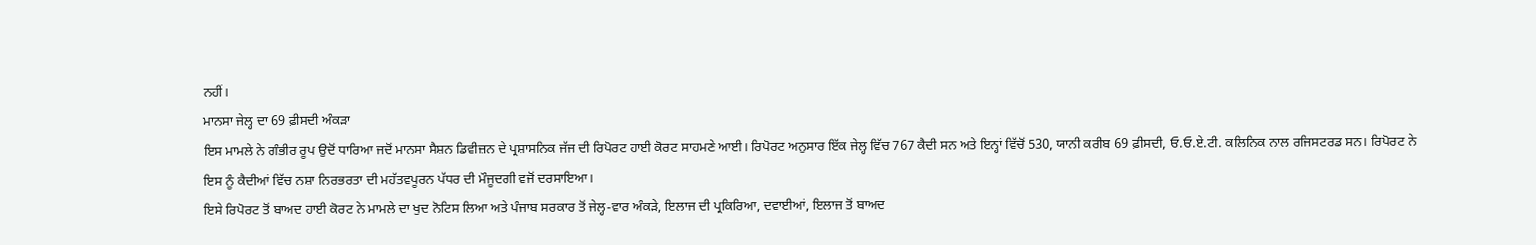ਨਹੀਂ।
ਮਾਨਸਾ ਜੇਲ੍ਹ ਦਾ 69 ਫ਼ੀਸਦੀ ਅੰਕੜਾ
ਇਸ ਮਾਮਲੇ ਨੇ ਗੰਭੀਰ ਰੂਪ ਉਦੋਂ ਧਾਰਿਆ ਜਦੋਂ ਮਾਨਸਾ ਸੈਸ਼ਨ ਡਿਵੀਜ਼ਨ ਦੇ ਪ੍ਰਸ਼ਾਸਨਿਕ ਜੱਜ ਦੀ ਰਿਪੋਰਟ ਹਾਈ ਕੋਰਟ ਸਾਹਮਣੇ ਆਈ। ਰਿਪੋਰਟ ਅਨੁਸਾਰ ਇੱਕ ਜੇਲ੍ਹ ਵਿੱਚ 767 ਕੈਦੀ ਸਨ ਅਤੇ ਇਨ੍ਹਾਂ ਵਿੱਚੋਂ 530, ਯਾਨੀ ਕਰੀਬ 69 ਫ਼ੀਸਦੀ, ਓ.ਓ.ਏ.ਟੀ. ਕਲਿਨਿਕ ਨਾਲ ਰਜਿਸਟਰਡ ਸਨ। ਰਿਪੋਰਟ ਨੇ ਇਸ ਨੂੰ ਕੈਦੀਆਂ ਵਿੱਚ ਨਸ਼ਾ ਨਿਰਭਰਤਾ ਦੀ ਮਹੱਤਵਪੂਰਨ ਪੱਧਰ ਦੀ ਮੌਜੂਦਗੀ ਵਜੋਂ ਦਰਸਾਇਆ।
ਇਸੇ ਰਿਪੋਰਟ ਤੋਂ ਬਾਅਦ ਹਾਈ ਕੋਰਟ ਨੇ ਮਾਮਲੇ ਦਾ ਖੁਦ ਨੋਟਿਸ ਲਿਆ ਅਤੇ ਪੰਜਾਬ ਸਰਕਾਰ ਤੋਂ ਜੇਲ੍ਹ-ਵਾਰ ਅੰਕੜੇ, ਇਲਾਜ ਦੀ ਪ੍ਰਕਿਰਿਆ, ਦਵਾਈਆਂ, ਇਲਾਜ ਤੋਂ ਬਾਅਦ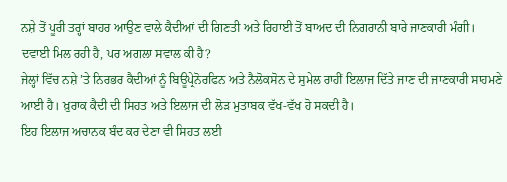ਨਸ਼ੇ ਤੋਂ ਪੂਰੀ ਤਰ੍ਹਾਂ ਬਾਹਰ ਆਉਣ ਵਾਲੇ ਕੈਦੀਆਂ ਦੀ ਗਿਣਤੀ ਅਤੇ ਰਿਹਾਈ ਤੋਂ ਬਾਅਦ ਦੀ ਨਿਗਰਾਨੀ ਬਾਰੇ ਜਾਣਕਾਰੀ ਮੰਗੀ।
ਦਵਾਈ ਮਿਲ ਰਹੀ ਹੈ, ਪਰ ਅਗਲਾ ਸਵਾਲ ਕੀ ਹੈ?
ਜੇਲ੍ਹਾਂ ਵਿੱਚ ਨਸ਼ੇ ’ਤੇ ਨਿਰਭਰ ਕੈਦੀਆਂ ਨੂੰ ਬਿਊਪ੍ਰੇਨੋਰਫਿਨ ਅਤੇ ਨੈਲੋਕਸੋਨ ਦੇ ਸੁਮੇਲ ਰਾਹੀਂ ਇਲਾਜ ਦਿੱਤੇ ਜਾਣ ਦੀ ਜਾਣਕਾਰੀ ਸਾਹਮਣੇ ਆਈ ਹੈ। ਖ਼ੁਰਾਕ ਕੈਦੀ ਦੀ ਸਿਹਤ ਅਤੇ ਇਲਾਜ ਦੀ ਲੋੜ ਮੁਤਾਬਕ ਵੱਖ-ਵੱਖ ਹੋ ਸਕਦੀ ਹੈ।
ਇਹ ਇਲਾਜ ਅਚਾਨਕ ਬੰਦ ਕਰ ਦੇਣਾ ਵੀ ਸਿਹਤ ਲਈ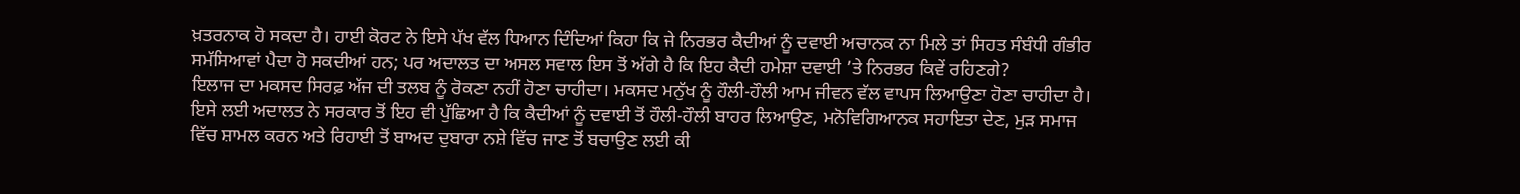ਖ਼ਤਰਨਾਕ ਹੋ ਸਕਦਾ ਹੈ। ਹਾਈ ਕੋਰਟ ਨੇ ਇਸੇ ਪੱਖ ਵੱਲ ਧਿਆਨ ਦਿੰਦਿਆਂ ਕਿਹਾ ਕਿ ਜੇ ਨਿਰਭਰ ਕੈਦੀਆਂ ਨੂੰ ਦਵਾਈ ਅਚਾਨਕ ਨਾ ਮਿਲੇ ਤਾਂ ਸਿਹਤ ਸੰਬੰਧੀ ਗੰਭੀਰ ਸਮੱਸਿਆਵਾਂ ਪੈਦਾ ਹੋ ਸਕਦੀਆਂ ਹਨ; ਪਰ ਅਦਾਲਤ ਦਾ ਅਸਲ ਸਵਾਲ ਇਸ ਤੋਂ ਅੱਗੇ ਹੈ ਕਿ ਇਹ ਕੈਦੀ ਹਮੇਸ਼ਾ ਦਵਾਈ ’ਤੇ ਨਿਰਭਰ ਕਿਵੇਂ ਰਹਿਣਗੇ?
ਇਲਾਜ ਦਾ ਮਕਸਦ ਸਿਰਫ਼ ਅੱਜ ਦੀ ਤਲਬ ਨੂੰ ਰੋਕਣਾ ਨਹੀਂ ਹੋਣਾ ਚਾਹੀਦਾ। ਮਕਸਦ ਮਨੁੱਖ ਨੂੰ ਹੌਲੀ-ਹੌਲੀ ਆਮ ਜੀਵਨ ਵੱਲ ਵਾਪਸ ਲਿਆਉਣਾ ਹੋਣਾ ਚਾਹੀਦਾ ਹੈ। ਇਸੇ ਲਈ ਅਦਾਲਤ ਨੇ ਸਰਕਾਰ ਤੋਂ ਇਹ ਵੀ ਪੁੱਛਿਆ ਹੈ ਕਿ ਕੈਦੀਆਂ ਨੂੰ ਦਵਾਈ ਤੋਂ ਹੌਲੀ-ਹੌਲੀ ਬਾਹਰ ਲਿਆਉਣ, ਮਨੋਵਿਗਿਆਨਕ ਸਹਾਇਤਾ ਦੇਣ, ਮੁੜ ਸਮਾਜ ਵਿੱਚ ਸ਼ਾਮਲ ਕਰਨ ਅਤੇ ਰਿਹਾਈ ਤੋਂ ਬਾਅਦ ਦੁਬਾਰਾ ਨਸ਼ੇ ਵਿੱਚ ਜਾਣ ਤੋਂ ਬਚਾਉਣ ਲਈ ਕੀ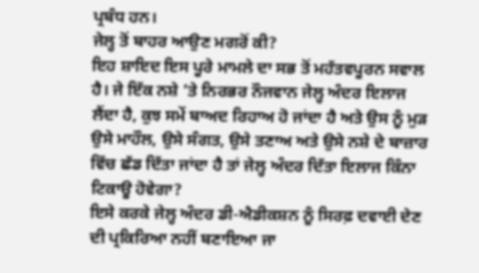ਪ੍ਰਬੰਧ ਹਨ।
ਜੇਲ੍ਹ ਤੋਂ ਬਾਹਰ ਆਉਣ ਮਗਰੋਂ ਕੀ?
ਇਹ ਸ਼ਾਇਦ ਇਸ ਪੂਰੇ ਮਾਮਲੇ ਦਾ ਸਭ ਤੋਂ ਮਹੱਤਵਪੂਰਨ ਸਵਾਲ ਹੈ। ਜੇ ਇੱਕ ਨਸ਼ੇ ’ਤੇ ਨਿਰਭਰ ਨੌਜਵਾਨ ਜੇਲ੍ਹ ਅੰਦਰ ਇਲਾਜ ਲੈਂਦਾ ਹੈ, ਕੁਝ ਸਮੇਂ ਬਾਅਦ ਰਿਹਾਅ ਹੋ ਜਾਂਦਾ ਹੈ ਅਤੇ ਉਸ ਨੂੰ ਮੁੜ ਉਸੇ ਮਾਹੌਲ, ਉਸੇ ਸੰਗਤ, ਉਸੇ ਤਣਾਅ ਅਤੇ ਉਸੇ ਨਸ਼ੇ ਦੇ ਬਾਜ਼ਾਰ ਵਿੱਚ ਛੱਡ ਦਿੱਤਾ ਜਾਂਦਾ ਹੈ ਤਾਂ ਜੇਲ੍ਹ ਅੰਦਰ ਦਿੱਤਾ ਇਲਾਜ ਕਿੰਨਾ ਟਿਕਾਊ ਹੋਵੇਗਾ?
ਇਸੇ ਕਰਕੇ ਜੇਲ੍ਹ ਅੰਦਰ ਡੀ-ਐਡੀਕਸ਼ਨ ਨੂੰ ਸਿਰਫ਼ ਦਵਾਈ ਦੇਣ ਦੀ ਪ੍ਰਕਿਰਿਆ ਨਹੀਂ ਬਣਾਇਆ ਜਾ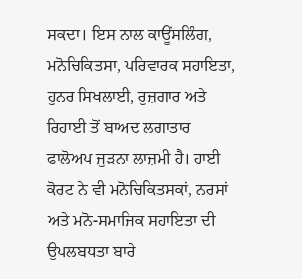ਸਕਦਾ। ਇਸ ਨਾਲ ਕਾਊਂਸਲਿੰਗ, ਮਨੋਚਿਕਿਤਸਾ, ਪਰਿਵਾਰਕ ਸਹਾਇਤਾ, ਹੁਨਰ ਸਿਖਲਾਈ, ਰੁਜ਼ਗਾਰ ਅਤੇ ਰਿਹਾਈ ਤੋਂ ਬਾਅਦ ਲਗਾਤਾਰ ਫਾਲੋਅਪ ਜੁੜਨਾ ਲਾਜ਼ਮੀ ਹੈ। ਹਾਈ ਕੋਰਟ ਨੇ ਵੀ ਮਨੋਚਿਕਿਤਸਕਾਂ, ਨਰਸਾਂ ਅਤੇ ਮਨੋ-ਸਮਾਜਿਕ ਸਹਾਇਤਾ ਦੀ ਉਪਲਬਧਤਾ ਬਾਰੇ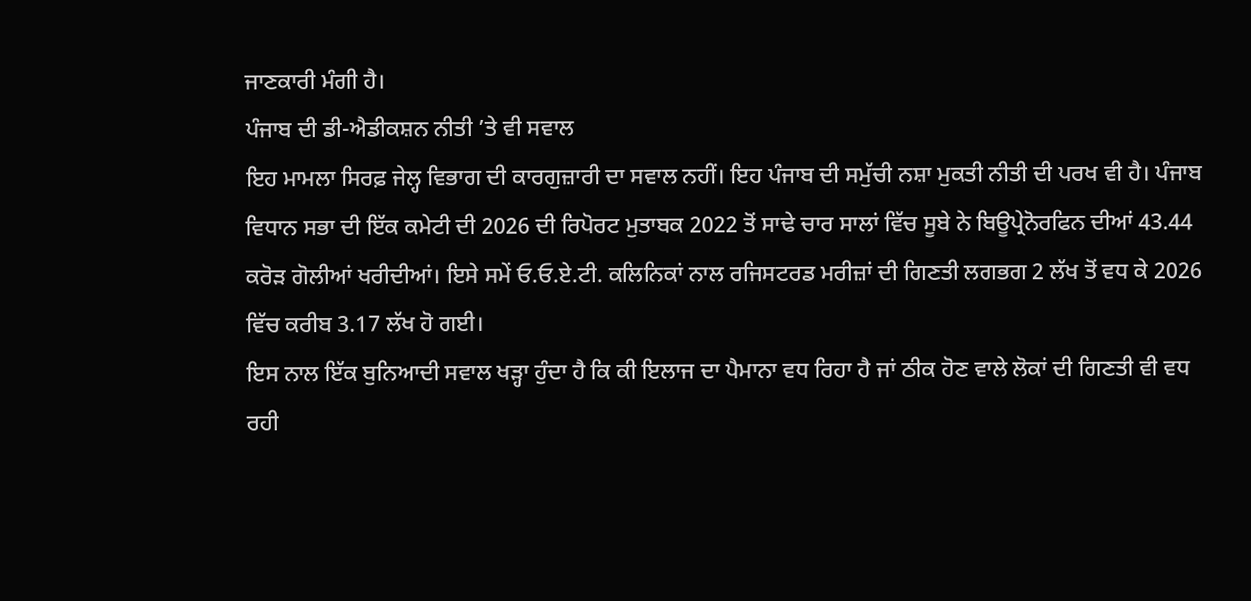ਜਾਣਕਾਰੀ ਮੰਗੀ ਹੈ।
ਪੰਜਾਬ ਦੀ ਡੀ-ਐਡੀਕਸ਼ਨ ਨੀਤੀ ’ਤੇ ਵੀ ਸਵਾਲ
ਇਹ ਮਾਮਲਾ ਸਿਰਫ਼ ਜੇਲ੍ਹ ਵਿਭਾਗ ਦੀ ਕਾਰਗੁਜ਼ਾਰੀ ਦਾ ਸਵਾਲ ਨਹੀਂ। ਇਹ ਪੰਜਾਬ ਦੀ ਸਮੁੱਚੀ ਨਸ਼ਾ ਮੁਕਤੀ ਨੀਤੀ ਦੀ ਪਰਖ ਵੀ ਹੈ। ਪੰਜਾਬ ਵਿਧਾਨ ਸਭਾ ਦੀ ਇੱਕ ਕਮੇਟੀ ਦੀ 2026 ਦੀ ਰਿਪੋਰਟ ਮੁਤਾਬਕ 2022 ਤੋਂ ਸਾਢੇ ਚਾਰ ਸਾਲਾਂ ਵਿੱਚ ਸੂਬੇ ਨੇ ਬਿਊਪ੍ਰੇਨੋਰਫਿਨ ਦੀਆਂ 43.44 ਕਰੋੜ ਗੋਲੀਆਂ ਖਰੀਦੀਆਂ। ਇਸੇ ਸਮੇਂ ਓ.ਓ.ਏ.ਟੀ. ਕਲਿਨਿਕਾਂ ਨਾਲ ਰਜਿਸਟਰਡ ਮਰੀਜ਼ਾਂ ਦੀ ਗਿਣਤੀ ਲਗਭਗ 2 ਲੱਖ ਤੋਂ ਵਧ ਕੇ 2026 ਵਿੱਚ ਕਰੀਬ 3.17 ਲੱਖ ਹੋ ਗਈ।
ਇਸ ਨਾਲ ਇੱਕ ਬੁਨਿਆਦੀ ਸਵਾਲ ਖੜ੍ਹਾ ਹੁੰਦਾ ਹੈ ਕਿ ਕੀ ਇਲਾਜ ਦਾ ਪੈਮਾਨਾ ਵਧ ਰਿਹਾ ਹੈ ਜਾਂ ਠੀਕ ਹੋਣ ਵਾਲੇ ਲੋਕਾਂ ਦੀ ਗਿਣਤੀ ਵੀ ਵਧ ਰਹੀ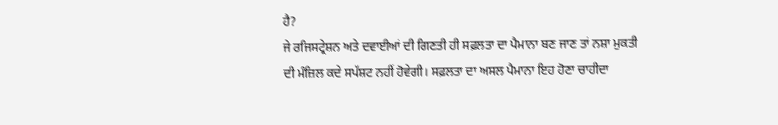ਹੈ?
ਜੇ ਰਜਿਸਟ੍ਰੇਸ਼ਨ ਅਤੇ ਦਵਾਈਆਂ ਦੀ ਗਿਣਤੀ ਹੀ ਸਫ਼ਲਤਾ ਦਾ ਪੈਮਾਨਾ ਬਣ ਜਾਣ ਤਾਂ ਨਸ਼ਾ ਮੁਕਤੀ ਦੀ ਮੰਜ਼ਿਲ ਕਦੇ ਸਪੱਸ਼ਟ ਨਹੀਂ ਹੋਵੇਗੀ। ਸਫ਼ਲਤਾ ਦਾ ਅਸਲ ਪੈਮਾਨਾ ਇਹ ਹੋਣਾ ਚਾਹੀਦਾ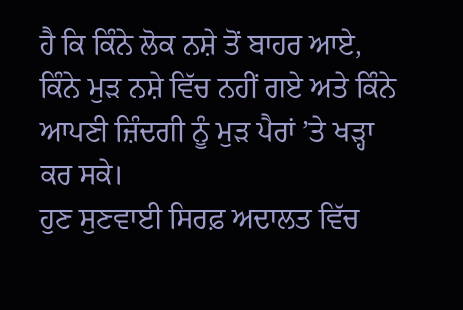ਹੈ ਕਿ ਕਿੰਨੇ ਲੋਕ ਨਸ਼ੇ ਤੋਂ ਬਾਹਰ ਆਏ, ਕਿੰਨੇ ਮੁੜ ਨਸ਼ੇ ਵਿੱਚ ਨਹੀਂ ਗਏ ਅਤੇ ਕਿੰਨੇ ਆਪਣੀ ਜ਼ਿੰਦਗੀ ਨੂੰ ਮੁੜ ਪੈਰਾਂ ’ਤੇ ਖੜ੍ਹਾ ਕਰ ਸਕੇ।
ਹੁਣ ਸੁਣਵਾਈ ਸਿਰਫ਼ ਅਦਾਲਤ ਵਿੱਚ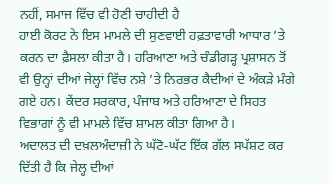ਨਹੀਂ, ਸਮਾਜ ਵਿੱਚ ਵੀ ਹੋਣੀ ਚਾਹੀਦੀ ਹੈ
ਹਾਈ ਕੋਰਟ ਨੇ ਇਸ ਮਾਮਲੇ ਦੀ ਸੁਣਵਾਈ ਹਫ਼ਤਾਵਾਰੀ ਆਧਾਰ ’ਤੇ ਕਰਨ ਦਾ ਫ਼ੈਸਲਾ ਕੀਤਾ ਹੈ। ਹਰਿਆਣਾ ਅਤੇ ਚੰਡੀਗੜ੍ਹ ਪ੍ਰਸ਼ਾਸਨ ਤੋਂ ਵੀ ਉਨ੍ਹਾਂ ਦੀਆਂ ਜੇਲ੍ਹਾਂ ਵਿੱਚ ਨਸ਼ੇ ’ਤੇ ਨਿਰਭਰ ਕੈਦੀਆਂ ਦੇ ਅੰਕੜੇ ਮੰਗੇ ਗਏ ਹਨ। ਕੇਂਦਰ ਸਰਕਾਰ, ਪੰਜਾਬ ਅਤੇ ਹਰਿਆਣਾ ਦੇ ਸਿਹਤ ਵਿਭਾਗਾਂ ਨੂੰ ਵੀ ਮਾਮਲੇ ਵਿੱਚ ਸ਼ਾਮਲ ਕੀਤਾ ਗਿਆ ਹੈ।
ਅਦਾਲਤ ਦੀ ਦਖ਼ਲਅੰਦਾਜ਼ੀ ਨੇ ਘੱਟੋ-ਘੱਟ ਇੱਕ ਗੱਲ ਸਪੱਸ਼ਟ ਕਰ ਦਿੱਤੀ ਹੈ ਕਿ ਜੇਲ੍ਹ ਦੀਆਂ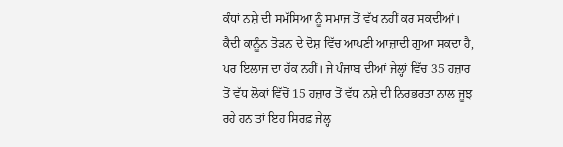ਕੰਧਾਂ ਨਸ਼ੇ ਦੀ ਸਮੱਸਿਆ ਨੂੰ ਸਮਾਜ ਤੋਂ ਵੱਖ ਨਹੀਂ ਕਰ ਸਕਦੀਆਂ। ਕੈਦੀ ਕਾਨੂੰਨ ਤੋੜਨ ਦੇ ਦੋਸ਼ ਵਿੱਚ ਆਪਣੀ ਆਜ਼ਾਦੀ ਗੁਆ ਸਕਦਾ ਹੈ, ਪਰ ਇਲਾਜ ਦਾ ਹੱਕ ਨਹੀਂ। ਜੇ ਪੰਜਾਬ ਦੀਆਂ ਜੇਲ੍ਹਾਂ ਵਿੱਚ 35 ਹਜ਼ਾਰ ਤੋਂ ਵੱਧ ਲੋਕਾਂ ਵਿੱਚੋਂ 15 ਹਜ਼ਾਰ ਤੋਂ ਵੱਧ ਨਸ਼ੇ ਦੀ ਨਿਰਭਰਤਾ ਨਾਲ ਜੂਝ ਰਹੇ ਹਨ ਤਾਂ ਇਹ ਸਿਰਫ਼ ਜੇਲ੍ਹ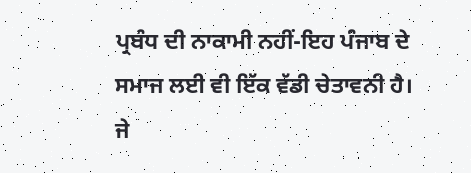ਪ੍ਰਬੰਧ ਦੀ ਨਾਕਾਮੀ ਨਹੀਂ-ਇਹ ਪੰਜਾਬ ਦੇ ਸਮਾਜ ਲਈ ਵੀ ਇੱਕ ਵੱਡੀ ਚੇਤਾਵਨੀ ਹੈ।
ਜੇ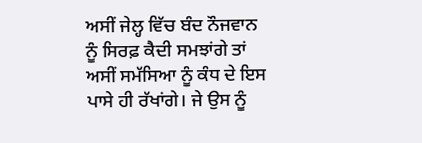ਅਸੀਂ ਜੇਲ੍ਹ ਵਿੱਚ ਬੰਦ ਨੌਜਵਾਨ ਨੂੰ ਸਿਰਫ਼ ਕੈਦੀ ਸਮਝਾਂਗੇ ਤਾਂ ਅਸੀਂ ਸਮੱਸਿਆ ਨੂੰ ਕੰਧ ਦੇ ਇਸ ਪਾਸੇ ਹੀ ਰੱਖਾਂਗੇ। ਜੇ ਉਸ ਨੂੰ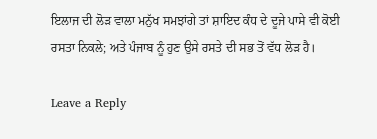ਇਲਾਜ ਦੀ ਲੋੜ ਵਾਲਾ ਮਨੁੱਖ ਸਮਝਾਂਗੇ ਤਾਂ ਸ਼ਾਇਦ ਕੰਧ ਦੇ ਦੂਜੇ ਪਾਸੇ ਵੀ ਕੋਈ ਰਸਤਾ ਨਿਕਲੇ; ਅਤੇ ਪੰਜਾਬ ਨੂੰ ਹੁਣ ਉਸੇ ਰਸਤੇ ਦੀ ਸਭ ਤੋਂ ਵੱਧ ਲੋੜ ਹੈ।

Leave a Reply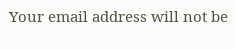Your email address will not be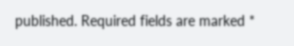published. Required fields are marked *